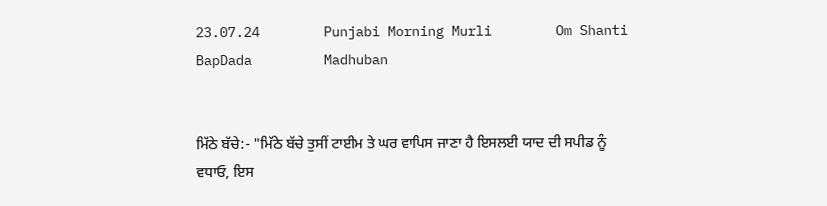23.07.24        Punjabi Morning Murli        Om Shanti         BapDada         Madhuban


ਮਿੱਠੇ ਬੱਚੇ:- "ਮਿੱਠੇ ਬੱਚੇ ਤੁਸੀਂ ਟਾਈਮ ਤੇ ਘਰ ਵਾਪਿਸ ਜਾਣਾ ਹੈ ਇਸਲਈ ਯਾਦ ਦੀ ਸਪੀਡ ਨੂੰ ਵਧਾਓ, ਇਸ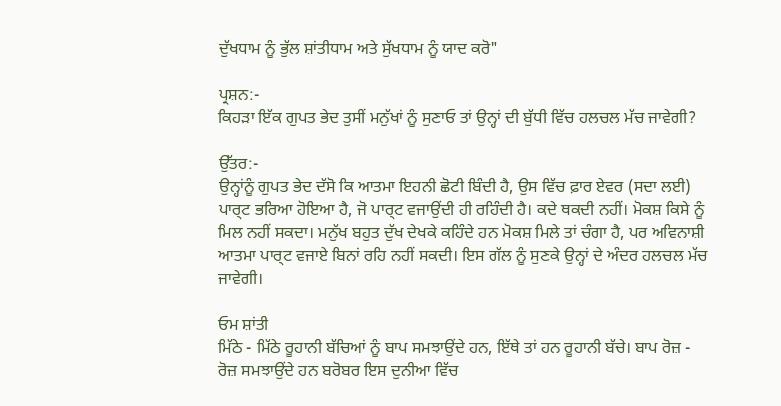ਦੁੱਖਧਾਮ ਨੂੰ ਭੁੱਲ ਸ਼ਾਂਤੀਧਾਮ ਅਤੇ ਸੁੱਖਧਾਮ ਨੂੰ ਯਾਦ ਕਰੋ"

ਪ੍ਰਸ਼ਨ:-
ਕਿਹੜਾ ਇੱਕ ਗੁਪਤ ਭੇਦ ਤੁਸੀਂ ਮਨੁੱਖਾਂ ਨੂੰ ਸੁਣਾਓ ਤਾਂ ਉਨ੍ਹਾਂ ਦੀ ਬੁੱਧੀ ਵਿੱਚ ਹਲਚਲ ਮੱਚ ਜਾਵੇਗੀ?

ਉੱਤਰ:-
ਉਨ੍ਹਾਂਨੂੰ ਗੁਪਤ ਭੇਦ ਦੱਸੋ ਕਿ ਆਤਮਾ ਇਹਨੀ ਛੋਟੀ ਬਿੰਦੀ ਹੈ, ਉਸ ਵਿੱਚ ਫ਼ਾਰ ਏਵਰ (ਸਦਾ ਲਈ) ਪਾਰ੍ਟ ਭਰਿਆ ਹੋਇਆ ਹੈ, ਜੋ ਪਾਰ੍ਟ ਵਜਾਉਂਦੀ ਹੀ ਰਹਿੰਦੀ ਹੈ। ਕਦੇ ਥਕਦੀ ਨਹੀਂ। ਮੋਕਸ਼ ਕਿਸੇ ਨੂੰ ਮਿਲ ਨਹੀਂ ਸਕਦਾ। ਮਨੁੱਖ ਬਹੁਤ ਦੁੱਖ ਦੇਖਕੇ ਕਹਿੰਦੇ ਹਨ ਮੋਕਸ਼ ਮਿਲੇ ਤਾਂ ਚੰਗਾ ਹੈ, ਪਰ ਅਵਿਨਾਸ਼ੀ ਆਤਮਾ ਪਾਰ੍ਟ ਵਜਾਏ ਬਿਨਾਂ ਰਹਿ ਨਹੀਂ ਸਕਦੀ। ਇਸ ਗੱਲ ਨੂੰ ਸੁਣਕੇ ਉਨ੍ਹਾਂ ਦੇ ਅੰਦਰ ਹਲਚਲ ਮੱਚ ਜਾਵੇਗੀ।

ਓਮ ਸ਼ਾਂਤੀ
ਮਿੱਠੇ - ਮਿੱਠੇ ਰੂਹਾਨੀ ਬੱਚਿਆਂ ਨੂੰ ਬਾਪ ਸਮਝਾਉਂਦੇ ਹਨ, ਇੱਥੇ ਤਾਂ ਹਨ ਰੂਹਾਨੀ ਬੱਚੇ। ਬਾਪ ਰੋਜ਼ - ਰੋਜ਼ ਸਮਝਾਉਂਦੇ ਹਨ ਬਰੋਬਰ ਇਸ ਦੁਨੀਆ ਵਿੱਚ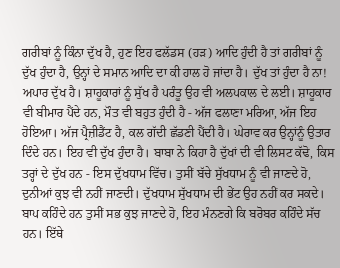ਗਰੀਬਾਂ ਨੂੰ ਕਿੰਨਾ ਦੁੱਖ ਹੈ, ਹੁਣ ਇਹ ਫਲੱਡਸ (ਹੜ) ਆਦਿ ਹੁੰਦੀ ਹੈ ਤਾਂ ਗਰੀਬਾਂ ਨੂੰ ਦੁੱਖ ਹੁੰਦਾ ਹੈ, ਉਨ੍ਹਾਂ ਦੇ ਸਮਾਨ ਆਦਿ ਦਾ ਕੀ ਹਾਲ ਹੋ ਜਾਂਦਾ ਹੈ। ਦੁੱਖ ਤਾਂ ਹੁੰਦਾ ਹੈ ਨਾ! ਅਪਾਰ ਦੁੱਖ ਹੈ। ਸ਼ਾਹੂਕਾਰਾਂ ਨੂੰ ਸੁੱਖ ਹੈ ਪਰੰਤੂ ਉਹ ਵੀ ਅਲਪਕਾਲ ਦੇ ਲਈ। ਸ਼ਾਹੂਕਾਰ ਵੀ ਬੀਮਾਰ ਪੈਂਦੇ ਹਨ, ਮੌਤ ਵੀ ਬਹੁਤ ਹੁੰਦੀ ਹੈ - ਅੱਜ ਫਲਾਣਾ ਮਰਿਆ, ਅੱਜ ਇਹ ਹੋਇਆ। ਅੱਜ ਪ੍ਰੈਜ਼ੀਡੈਂਟ ਹੈ, ਕਲ ਗੱਦੀ ਛੱਡਣੀ ਪੈਂਦੀ ਹੈ। ਘੇਰਾਵ ਕਰ ਉਨ੍ਹਾਂਨੂੰ ਉਤਾਰ ਦਿੰਦੇ ਹਨ। ਇਹ ਵੀ ਦੁੱਖ ਹੁੰਦਾ ਹੈ। ਬਾਬਾ ਨੇ ਕਿਹਾ ਹੈ ਦੁੱਖਾਂ ਦੀ ਵੀ ਲਿਸਟ ਕੱਢੋ, ਕਿਸ ਤਰ੍ਹਾਂ ਦੇ ਦੁੱਖ ਹਨ - ਇਸ ਦੁੱਖਧਾਮ ਵਿੱਚ। ਤੁਸੀਂ ਬੱਚੇ ਸੁੱਖਧਾਮ ਨੂੰ ਵੀ ਜਾਣਦੇ ਹੋ, ਦੁਨੀਆਂ ਕੁਝ ਵੀ ਨਹੀਂ ਜਾਣਦੀ। ਦੁੱਖਧਾਮ ਸੁੱਖਧਾਮ ਦੀ ਭੇਂਟ ਉਹ ਨਹੀਂ ਕਰ ਸਕਦੇ। ਬਾਪ ਕਹਿੰਦੇ ਹਨ ਤੁਸੀਂ ਸਭ ਕੁਝ ਜਾਣਦੇ ਹੋ, ਇਹ ਮੰਨਣਗੇ ਕਿ ਬਰੋਬਰ ਕਹਿੰਦੇ ਸੱਚ ਹਨ। ਇੱਥੇ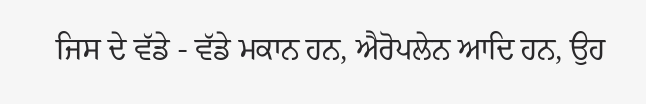ਜਿਸ ਦੇ ਵੱਡੇ - ਵੱਡੇ ਮਕਾਨ ਹਨ, ਐਰੋਪਲੇਨ ਆਦਿ ਹਨ, ਉਹ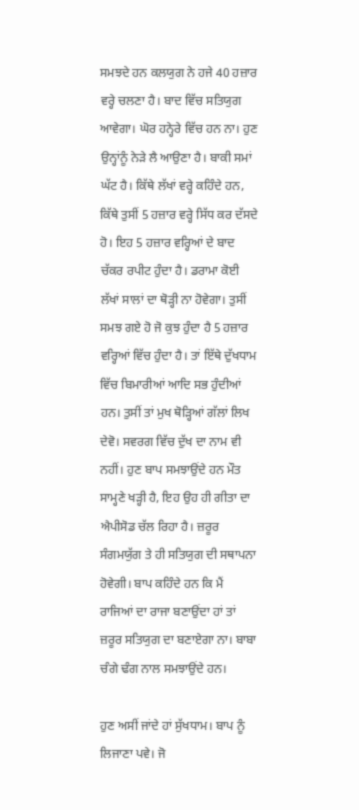ਸਮਝਦੇ ਹਨ ਕਲਯੁਗ ਨੇ ਹਜੇ 40 ਹਜ਼ਾਰ ਵਰ੍ਹੇ ਚਲਣਾ ਹੈ। ਬਾਦ ਵਿੱਚ ਸਤਿਯੁਗ ਆਵੇਗਾ। ਘੋਰ ਹਨ੍ਹੇਰੇ ਵਿੱਚ ਹਨ ਨਾ। ਹੁਣ ਉਨ੍ਹਾਂਨੂੰ ਨੇੜੇ ਲੈ ਆਉਣਾ ਹੈ। ਬਾਕੀ ਸਮਾਂ ਘੱਟ ਹੈ। ਕਿੱਥੇ ਲੱਖਾਂ ਵਰ੍ਹੇ ਕਹਿੰਦੇ ਹਨ, ਕਿੱਥੇ ਤੁਸੀਂ 5 ਹਜ਼ਾਰ ਵਰ੍ਹੇ ਸਿੱਧ ਕਰ ਦੱਸਦੇ ਹੋ। ਇਹ 5 ਹਜ਼ਾਰ ਵਰ੍ਹਿਆਂ ਦੇ ਬਾਦ ਚੱਕਰ ਰਪੀਟ ਹੁੰਦਾ ਹੈ। ਡਰਾਮਾ ਕੋਈ ਲੱਖਾਂ ਸਾਲਾਂ ਦਾ ਥੋੜ੍ਹੀ ਨਾ ਹੋਵੇਗਾ। ਤੁਸੀਂ ਸਮਝ ਗਏ ਹੋ ਜੋ ਕੁਝ ਹੁੰਦਾ ਹੈ 5 ਹਜ਼ਾਰ ਵਰ੍ਹਿਆਂ ਵਿੱਚ ਹੁੰਦਾ ਹੈ। ਤਾਂ ਇੱਥੇ ਦੁੱਖਧਾਮ ਵਿੱਚ ਬਿਮਾਰੀਆਂ ਆਦਿ ਸਭ ਹੁੰਦੀਆਂ ਹਨ। ਤੁਸੀਂ ਤਾਂ ਮੁਖ ਥੋੜ੍ਹਿਆਂ ਗੱਲਾਂ ਲਿਖ ਦੇਵੋ। ਸਵਰਗ ਵਿੱਚ ਦੁੱਖ ਦਾ ਨਾਮ ਵੀ ਨਹੀਂ। ਹੁਣ ਬਾਪ ਸਮਝਾਉਂਦੇ ਹਨ ਮੌਤ ਸਾਮ੍ਹਣੇ ਖੜ੍ਹੀ ਹੈ, ਇਹ ਉਹ ਹੀ ਗੀਤਾ ਦਾ ਐਪੀਸੋਡ ਚੱਲ ਰਿਹਾ ਹੈ। ਜ਼ਰੂਰ ਸੰਗਮਯੁੱਗ ਤੇ ਹੀ ਸਤਿਯੁਗ ਦੀ ਸਥਾਪਨਾ ਹੋਵੇਗੀ। ਬਾਪ ਕਹਿੰਦੇ ਹਨ ਕਿ ਮੈਂ ਰਾਜਿਆਂ ਦਾ ਰਾਜਾ ਬਣਾਉਂਦਾ ਹਾਂ ਤਾਂ ਜ਼ਰੂਰ ਸਤਿਯੁਗ ਦਾ ਬਣਾਏਗਾ ਨਾ। ਬਾਬਾ ਚੰਗੇ ਢੰਗ ਨਾਲ ਸਮਝਾਉਂਦੇ ਹਨ।

ਹੁਣ ਅਸੀਂ ਜਾਂਦੇ ਹਾਂ ਸੁੱਖਧਾਮ। ਬਾਪ ਨੂੰ ਲਿਜਾਣਾ ਪਵੇ। ਜੋ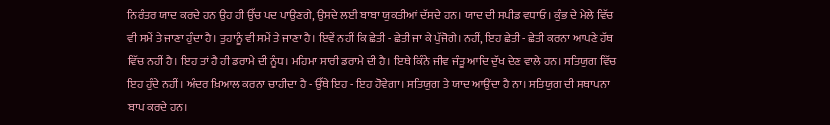ਨਿਰੰਤਰ ਯਾਦ ਕਰਦੇ ਹਨ ਉਹ ਹੀ ਉੱਚ ਪਦ ਪਾਉਣਗੇ, ਉਸਦੇ ਲਈ ਬਾਬਾ ਯੁਕਤੀਆਂ ਦੱਸਦੇ ਹਨ। ਯਾਦ ਦੀ ਸਪੀਡ ਵਧਾਓ। ਕੁੰਭ ਦੇ ਮੇਲੇ ਵਿੱਚ ਵੀ ਸਮੇਂ ਤੇ ਜਾਣਾ ਹੁੰਦਾ ਹੈ। ਤੁਹਾਨੂੰ ਵੀ ਸਮੇਂ ਤੇ ਜਾਣਾ ਹੈ। ਇਵੇਂ ਨਹੀਂ ਕਿ ਛੇਤੀ - ਛੇਤੀ ਜਾ ਕੇ ਪੁੱਜੋਗੇ। ਨਹੀਂ, ਇਹ ਛੇਤੀ - ਛੇਤੀ ਕਰਨਾ ਆਪਣੇ ਹੱਥ ਵਿੱਚ ਨਹੀਂ ਹੈ। ਇਹ ਤਾਂ ਹੈ ਹੀ ਡਰਾਮੇ ਦੀ ਨੂੰਧ। ਮਹਿਮਾ ਸਾਰੀ ਡਰਾਮੇ ਦੀ ਹੈ। ਇਥੇ ਕਿੰਨੇ ਜੀਵ ਜੰਤੂ ਆਦਿ ਦੁੱਖ ਦੇਣ ਵਾਲੇ ਹਨ। ਸਤਿਯੁਗ ਵਿੱਚ ਇਹ ਹੁੰਦੇ ਨਹੀਂ। ਅੰਦਰ ਖ਼ਿਆਲ ਕਰਨਾ ਚਾਹੀਦਾ ਹੈ - ਉੱਥੇ ਇਹ - ਇਹ ਹੋਵੇਗਾ। ਸਤਿਯੁਗ ਤੇ ਯਾਦ ਆਉਂਦਾ ਹੈ ਨਾ। ਸਤਿਯੁਗ ਦੀ ਸਥਾਪਨਾ ਬਾਪ ਕਰਦੇ ਹਨ।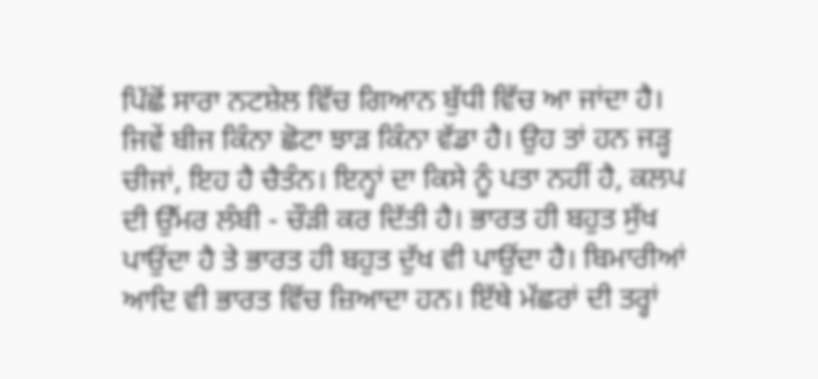ਪਿੱਛੋਂ ਸਾਰਾ ਨਟਸ਼ੇਲ ਵਿੱਚ ਗਿਆਨ ਬੁੱਧੀ ਵਿੱਚ ਆ ਜਾਂਦਾ ਹੈ। ਜਿਵੇਂ ਬੀਜ ਕਿੰਨਾ ਛੋਟਾ ਝਾੜ ਕਿੰਨਾ ਵੱਡਾ ਹੈ। ਉਹ ਤਾਂ ਹਨ ਜੜ੍ਹ ਚੀਜਾਂ, ਇਹ ਹੈ ਚੈਤੰਨ। ਇਨ੍ਹਾਂ ਦਾ ਕਿਸੇ ਨੂੰ ਪਤਾ ਨਹੀਂ ਹੈ, ਕਲਪ ਦੀ ਉੱਮਰ ਲੰਬੀ - ਚੌੜੀ ਕਰ ਦਿੱਤੀ ਹੈ। ਭਾਰਤ ਹੀ ਬਹੁਤ ਸੁੱਖ ਪਾਉਂਦਾ ਹੈ ਤੇ ਭਾਰਤ ਹੀ ਬਹੁਤ ਦੁੱਖ ਵੀ ਪਾਉਂਦਾ ਹੈ। ਬਿਮਾਰੀਆਂ ਆਦਿ ਵੀ ਭਾਰਤ ਵਿੱਚ ਜ਼ਿਆਦਾ ਹਨ। ਇੱਥੇ ਮੱਛਰਾਂ ਦੀ ਤਰ੍ਹਾਂ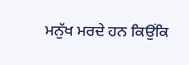ਮਨੁੱਖ ਮਰਦੇ ਹਨ ਕਿਉਂਕਿ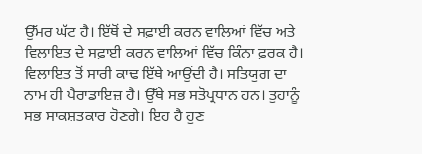ਉੱਮਰ ਘੱਟ ਹੈ। ਇੱਥੋਂ ਦੇ ਸਫ਼ਾਈ ਕਰਨ ਵਾਲਿਆਂ ਵਿੱਚ ਅਤੇ ਵਿਲਾਇਤ ਦੇ ਸਫ਼ਾਈ ਕਰਨ ਵਾਲਿਆਂ ਵਿੱਚ ਕਿੰਨਾ ਫ਼ਰਕ ਹੈ। ਵਿਲਾਇਤ ਤੋਂ ਸਾਰੀ ਕਾਢ ਇੱਥੇ ਆਉਂਦੀ ਹੈ। ਸਤਿਯੁਗ ਦਾ ਨਾਮ ਹੀ ਪੈਰਾਡਾਇਜ਼ ਹੈ। ਉੱਥੇ ਸਭ ਸਤੋਪ੍ਰਧਾਨ ਹਨ। ਤੁਹਾਨੂੰ ਸਭ ਸਾਕਸ਼ਤਕਾਰ ਹੋਣਗੇ। ਇਹ ਹੈ ਹੁਣ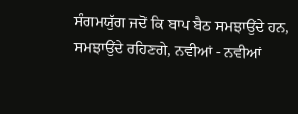ਸੰਗਮਯੁੱਗ ਜਦੋਂ ਕਿ ਬਾਪ ਬੈਠ ਸਮਝਾਉਂਦੇ ਹਨ, ਸਮਝਾਉਂਦੇ ਰਹਿਣਗੇ, ਨਵੀਆਂ - ਨਵੀਆਂ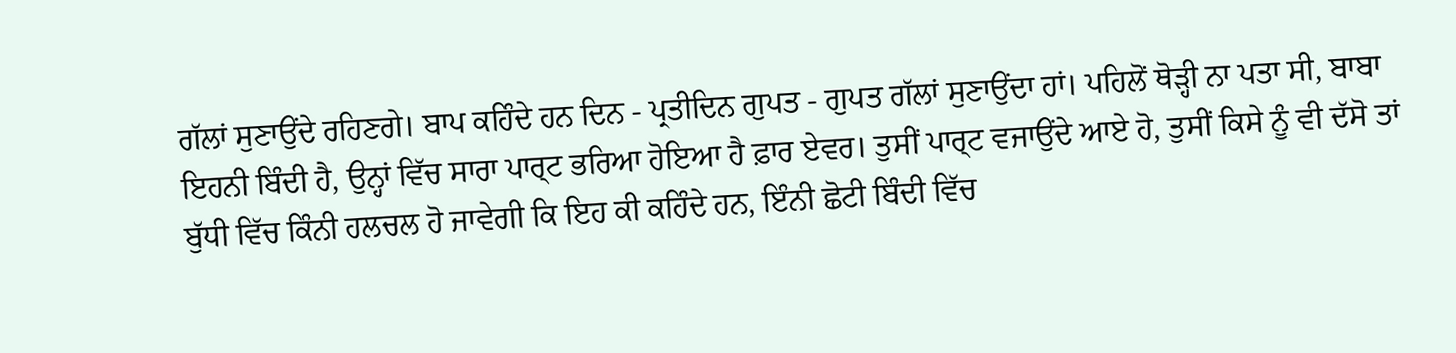ਗੱਲਾਂ ਸੁਣਾਉਂਦੇ ਰਹਿਣਗੇ। ਬਾਪ ਕਹਿੰਦੇ ਹਨ ਦਿਨ - ਪ੍ਰਤੀਦਿਨ ਗੁਪਤ - ਗੁਪਤ ਗੱਲਾਂ ਸੁਣਾਉਂਦਾ ਹਾਂ। ਪਹਿਲੋਂ ਥੋੜ੍ਹੀ ਨਾ ਪਤਾ ਸੀ, ਬਾਬਾ ਇਹਨੀ ਬਿੰਦੀ ਹੈ, ਉਨ੍ਹਾਂ ਵਿੱਚ ਸਾਰਾ ਪਾਰ੍ਟ ਭਰਿਆ ਹੋਇਆ ਹੈ ਫ਼ਾਰ ਏਵਰ। ਤੁਸੀਂ ਪਾਰ੍ਟ ਵਜਾਉਂਦੇ ਆਏ ਹੋ, ਤੁਸੀਂ ਕਿਸੇ ਨੂੰ ਵੀ ਦੱਸੋ ਤਾਂ ਬੁੱਧੀ ਵਿੱਚ ਕਿੰਨੀ ਹਲਚਲ ਹੋ ਜਾਵੇਗੀ ਕਿ ਇਹ ਕੀ ਕਹਿੰਦੇ ਹਨ, ਇੰਨੀ ਛੋਟੀ ਬਿੰਦੀ ਵਿੱਚ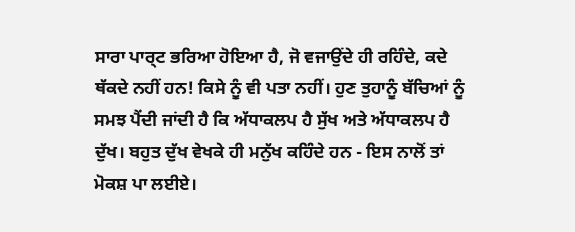ਸਾਰਾ ਪਾਰ੍ਟ ਭਰਿਆ ਹੋਇਆ ਹੈ, ਜੋ ਵਜਾਉਂਦੇ ਹੀ ਰਹਿੰਦੇ, ਕਦੇ ਥੱਕਦੇ ਨਹੀਂ ਹਨ! ਕਿਸੇ ਨੂੰ ਵੀ ਪਤਾ ਨਹੀਂ। ਹੁਣ ਤੁਹਾਨੂੰ ਬੱਚਿਆਂ ਨੂੰ ਸਮਝ ਪੈਂਦੀ ਜਾਂਦੀ ਹੈ ਕਿ ਅੱਧਾਕਲਪ ਹੈ ਸੁੱਖ ਅਤੇ ਅੱਧਾਕਲਪ ਹੈ ਦੁੱਖ। ਬਹੁਤ ਦੁੱਖ ਵੇਖਕੇ ਹੀ ਮਨੁੱਖ ਕਹਿੰਦੇ ਹਨ - ਇਸ ਨਾਲੋਂ ਤਾਂ ਮੋਕਸ਼ ਪਾ ਲਈਏ।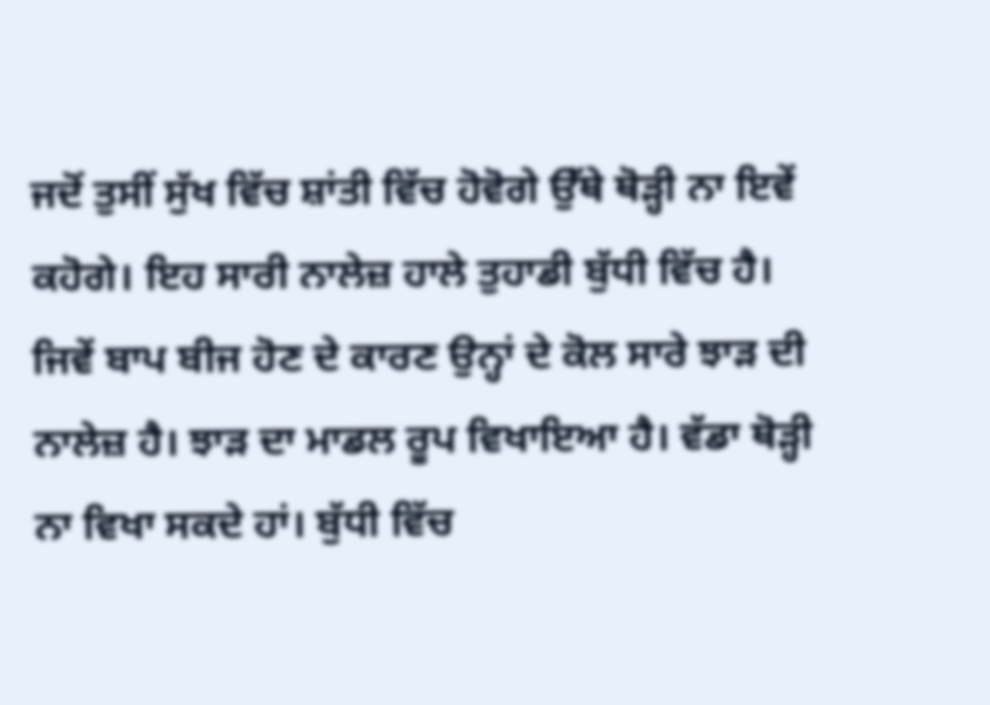ਜਦੋਂ ਤੁਸੀਂ ਸੁੱਖ ਵਿੱਚ ਸ਼ਾਂਤੀ ਵਿੱਚ ਹੋਵੋਗੇ ਉੱਥੇ ਥੋੜ੍ਹੀ ਨਾ ਇਵੇਂ ਕਹੋਗੇ। ਇਹ ਸਾਰੀ ਨਾਲੇਜ਼ ਹਾਲੇ ਤੁਹਾਡੀ ਬੁੱਧੀ ਵਿੱਚ ਹੈ। ਜਿਵੇਂ ਬਾਪ ਬੀਜ ਹੋਣ ਦੇ ਕਾਰਣ ਉਨ੍ਹਾਂ ਦੇ ਕੋਲ ਸਾਰੇ ਝਾੜ ਦੀ ਨਾਲੇਜ਼ ਹੈ। ਝਾੜ ਦਾ ਮਾਡਲ ਰੂਪ ਵਿਖਾਇਆ ਹੈ। ਵੱਡਾ ਥੋੜ੍ਹੀ ਨਾ ਵਿਖਾ ਸਕਦੇ ਹਾਂ। ਬੁੱਧੀ ਵਿੱਚ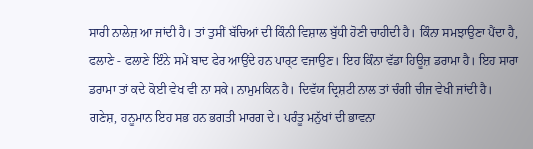ਸਾਰੀ ਨਾਲੇਜ਼ ਆ ਜਾਂਦੀ ਹੈ। ਤਾਂ ਤੁਸੀਂ ਬੱਚਿਆਂ ਦੀ ਕਿੰਨੀ ਵਿਸ਼ਾਲ ਬੁੱਧੀ ਹੋਣੀ ਚਾਹੀਦੀ ਹੈ। ਕਿੰਨਾ ਸਮਝਾਉਣਾ ਪੈਂਦਾ ਹੈ, ਫਲਾਣੇ - ਫਲਾਣੇ ਇੰਨੇ ਸਮੇਂ ਬਾਦ ਫੇਰ ਆਉਂਦੇ ਹਨ ਪਾਰ੍ਟ ਵਜਾਉਣ। ਇਹ ਕਿੰਨਾ ਵੱਡਾ ਹਿਊਜ਼ ਡਰਾਮਾ ਹੈ। ਇਹ ਸਾਰਾ ਡਰਾਮਾ ਤਾਂ ਕਦੇ ਕੋਈ ਵੇਖ ਵੀ ਨਾ ਸਕੇ। ਨਾਮੁਮਕਿਨ ਹੈ। ਦਿਵੱਯ ਦ੍ਰਿਸ਼ਟੀ ਨਾਲ ਤਾਂ ਚੰਗੀ ਚੀਜ ਵੇਖੀ ਜਾਂਦੀ ਹੈ। ਗਣੇਸ਼, ਹਨੂਮਾਨ ਇਹ ਸਭ ਹਨ ਭਗਤੀ ਮਾਰਗ ਦੇ। ਪਰੰਤੂ ਮਨੁੱਖਾਂ ਦੀ ਭਾਵਨਾ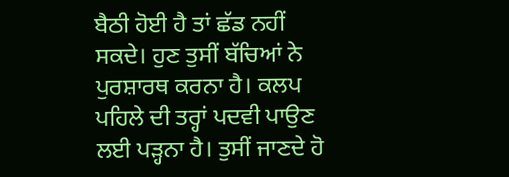ਬੈਠੀ ਹੋਈ ਹੈ ਤਾਂ ਛੱਡ ਨਹੀਂ ਸਕਦੇ। ਹੁਣ ਤੁਸੀਂ ਬੱਚਿਆਂ ਨੇ ਪੁਰਸ਼ਾਰਥ ਕਰਨਾ ਹੈ। ਕਲਪ ਪਹਿਲੇ ਦੀ ਤਰ੍ਹਾਂ ਪਦਵੀ ਪਾਉਣ ਲਈ ਪੜ੍ਹਨਾ ਹੈ। ਤੁਸੀਂ ਜਾਣਦੇ ਹੋ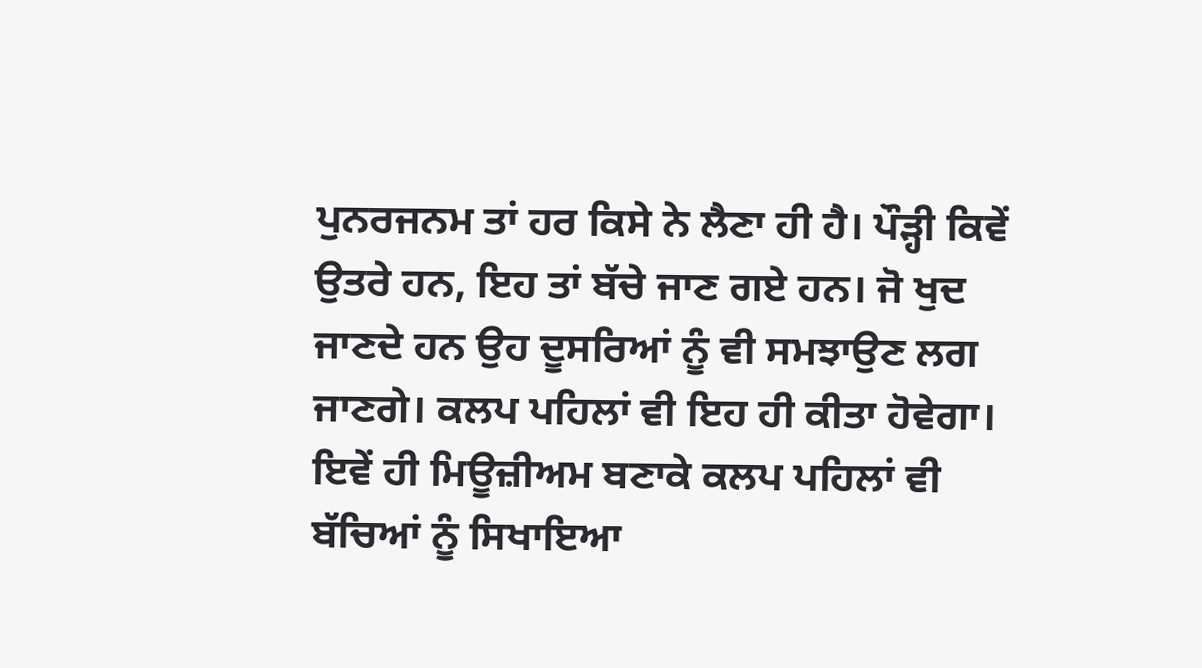ਪੁਨਰਜਨਮ ਤਾਂ ਹਰ ਕਿਸੇ ਨੇ ਲੈਣਾ ਹੀ ਹੈ। ਪੌੜ੍ਹੀ ਕਿਵੇਂ ਉਤਰੇ ਹਨ, ਇਹ ਤਾਂ ਬੱਚੇ ਜਾਣ ਗਏ ਹਨ। ਜੋ ਖੁਦ ਜਾਣਦੇ ਹਨ ਉਹ ਦੂਸਰਿਆਂ ਨੂੰ ਵੀ ਸਮਝਾਉਣ ਲਗ ਜਾਣਗੇ। ਕਲਪ ਪਹਿਲਾਂ ਵੀ ਇਹ ਹੀ ਕੀਤਾ ਹੋਵੇਗਾ। ਇਵੇਂ ਹੀ ਮਿਊਜ਼ੀਅਮ ਬਣਾਕੇ ਕਲਪ ਪਹਿਲਾਂ ਵੀ ਬੱਚਿਆਂ ਨੂੰ ਸਿਖਾਇਆ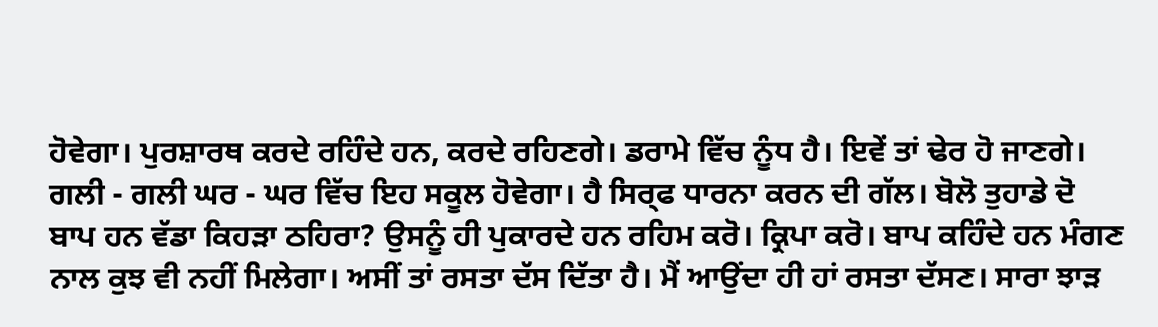ਹੋਵੇਗਾ। ਪੁਰਸ਼ਾਰਥ ਕਰਦੇ ਰਹਿੰਦੇ ਹਨ, ਕਰਦੇ ਰਹਿਣਗੇ। ਡਰਾਮੇ ਵਿੱਚ ਨੂੰਧ ਹੈ। ਇਵੇਂ ਤਾਂ ਢੇਰ ਹੋ ਜਾਣਗੇ। ਗਲੀ - ਗਲੀ ਘਰ - ਘਰ ਵਿੱਚ ਇਹ ਸਕੂਲ ਹੋਵੇਗਾ। ਹੈ ਸਿਰ੍ਫ ਧਾਰਨਾ ਕਰਨ ਦੀ ਗੱਲ। ਬੋਲੋ ਤੁਹਾਡੇ ਦੋ ਬਾਪ ਹਨ ਵੱਡਾ ਕਿਹੜਾ ਠਹਿਰਾ? ਉਸਨੂੰ ਹੀ ਪੁਕਾਰਦੇ ਹਨ ਰਹਿਮ ਕਰੋ। ਕ੍ਰਿਪਾ ਕਰੋ। ਬਾਪ ਕਹਿੰਦੇ ਹਨ ਮੰਗਣ ਨਾਲ ਕੁਝ ਵੀ ਨਹੀਂ ਮਿਲੇਗਾ। ਅਸੀਂ ਤਾਂ ਰਸਤਾ ਦੱਸ ਦਿੱਤਾ ਹੈ। ਮੈਂ ਆਉਂਦਾ ਹੀ ਹਾਂ ਰਸਤਾ ਦੱਸਣ। ਸਾਰਾ ਝਾੜ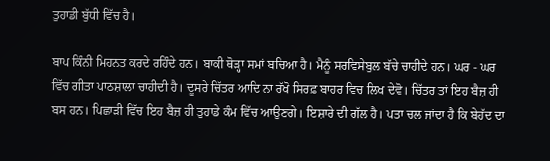ਤੁਹਾਡੀ ਬੁੱਧੀ ਵਿੱਚ ਹੈ।

ਬਾਪ ਕਿੰਨੀ ਮਿਹਨਤ ਕਰਦੇ ਰਹਿੰਦੇ ਹਨ। ਬਾਕੀ ਥੋੜ੍ਹਾ ਸਮਾਂ ਬਚਿਆ ਹੈ। ਮੈਨੂੰ ਸਰਵਿਸੇਬੁਲ ਬੱਚੇ ਚਾਹੀਦੇ ਹਨ। ਘਰ - ਘਰ ਵਿੱਚ ਗੀਤਾ ਪਾਠਸ਼ਾਲਾ ਚਾਹੀਦੀ ਹੈ। ਦੂਸਰੇ ਚਿੱਤਰ ਆਦਿ ਨਾ ਰੱਖੋ ਸਿਰਫ਼ ਬਾਹਰ ਵਿਚ ਲਿਖ ਦੇਵੋ। ਚਿੱਤਰ ਤਾਂ ਇਹ ਬੈਜ਼ ਹੀ ਬਸ ਹਨ। ਪਿਛਾੜੀ ਵਿੱਚ ਇਹ ਬੈਜ਼ ਹੀ ਤੁਹਾਡੇ ਕੰਮ ਵਿੱਚ ਆਉਣਗੇ। ਇਸ਼ਾਰੇ ਦੀ ਗੱਲ ਹੈ। ਪਤਾ ਚਲ ਜਾਂਦਾ ਹੈ ਕਿ ਬੇਹੱਦ ਦਾ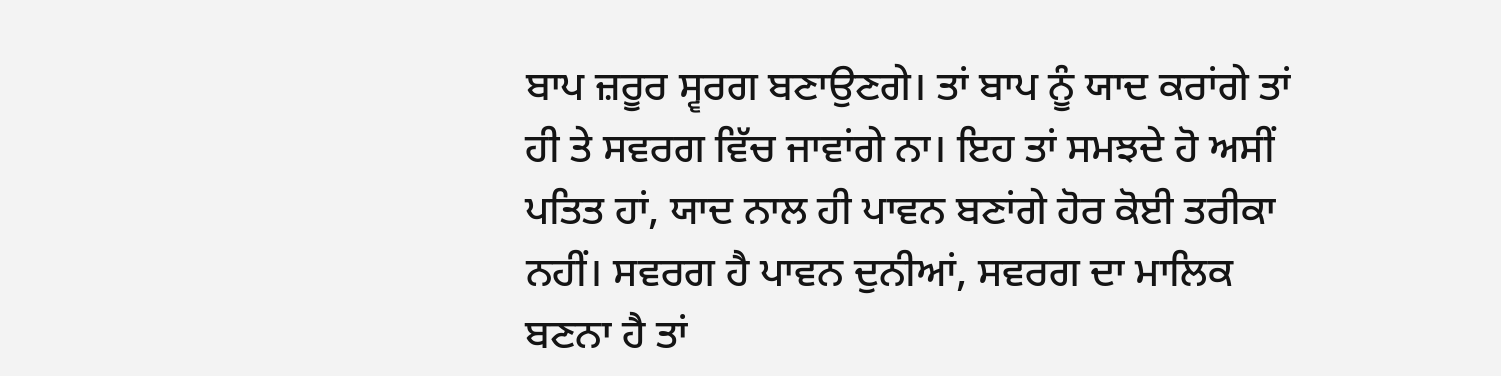ਬਾਪ ਜ਼ਰੂਰ ਸ੍ਵਰਗ ਬਣਾਉਣਗੇ। ਤਾਂ ਬਾਪ ਨੂੰ ਯਾਦ ਕਰਾਂਗੇ ਤਾਂ ਹੀ ਤੇ ਸਵਰਗ ਵਿੱਚ ਜਾਵਾਂਗੇ ਨਾ। ਇਹ ਤਾਂ ਸਮਝਦੇ ਹੋ ਅਸੀਂ ਪਤਿਤ ਹਾਂ, ਯਾਦ ਨਾਲ ਹੀ ਪਾਵਨ ਬਣਾਂਗੇ ਹੋਰ ਕੋਈ ਤਰੀਕਾ ਨਹੀਂ। ਸਵਰਗ ਹੈ ਪਾਵਨ ਦੁਨੀਆਂ, ਸਵਰਗ ਦਾ ਮਾਲਿਕ ਬਣਨਾ ਹੈ ਤਾਂ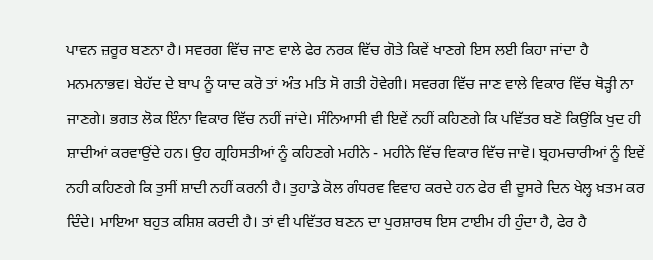ਪਾਵਨ ਜ਼ਰੂਰ ਬਣਨਾ ਹੈ। ਸਵਰਗ ਵਿੱਚ ਜਾਣ ਵਾਲੇ ਫੇਰ ਨਰਕ ਵਿੱਚ ਗੋਤੇ ਕਿਵੇਂ ਖਾਣਗੇ ਇਸ ਲਈ ਕਿਹਾ ਜਾਂਦਾ ਹੈ ਮਨਮਨਾਭਵ। ਬੇਹੱਦ ਦੇ ਬਾਪ ਨੂੰ ਯਾਦ ਕਰੋ ਤਾਂ ਅੰਤ ਮਤਿ ਸੋ ਗਤੀ ਹੋਵੇਗੀ। ਸਵਰਗ ਵਿੱਚ ਜਾਣ ਵਾਲੇ ਵਿਕਾਰ ਵਿੱਚ ਥੋੜ੍ਹੀ ਨਾ ਜਾਣਗੇ। ਭਗਤ ਲੋਕ ਇੰਨਾ ਵਿਕਾਰ ਵਿੱਚ ਨਹੀਂ ਜਾਂਦੇ। ਸੰਨਿਆਸੀ ਵੀ ਇਵੇਂ ਨਹੀਂ ਕਹਿਣਗੇ ਕਿ ਪਵਿੱਤਰ ਬਣੋ ਕਿਉਂਕਿ ਖੁਦ ਹੀ ਸ਼ਾਦੀਆਂ ਕਰਵਾਉਂਦੇ ਹਨ। ਉਹ ਗ੍ਰਹਿਸਤੀਆਂ ਨੂੰ ਕਹਿਣਗੇ ਮਹੀਨੇ - ਮਹੀਨੇ ਵਿੱਚ ਵਿਕਾਰ ਵਿੱਚ ਜਾਵੋ। ਬ੍ਰਹਮਚਾਰੀਆਂ ਨੂੰ ਇਵੇਂ ਨਹੀ ਕਹਿਣਗੇ ਕਿ ਤੁਸੀਂ ਸ਼ਾਦੀ ਨਹੀਂ ਕਰਨੀ ਹੈ। ਤੁਹਾਡੇ ਕੋਲ ਗੰਧਰਵ ਵਿਵਾਹ ਕਰਦੇ ਹਨ ਫੇਰ ਵੀ ਦੂਸਰੇ ਦਿਨ ਖੇਲ੍ਹ ਖ਼ਤਮ ਕਰ ਦਿੰਦੇ। ਮਾਇਆ ਬਹੁਤ ਕਸ਼ਿਸ਼ ਕਰਦੀ ਹੈ। ਤਾਂ ਵੀ ਪਵਿੱਤਰ ਬਣਨ ਦਾ ਪੁਰਸ਼ਾਰਥ ਇਸ ਟਾਈਮ ਹੀ ਹੁੰਦਾ ਹੈ, ਫੇਰ ਹੈ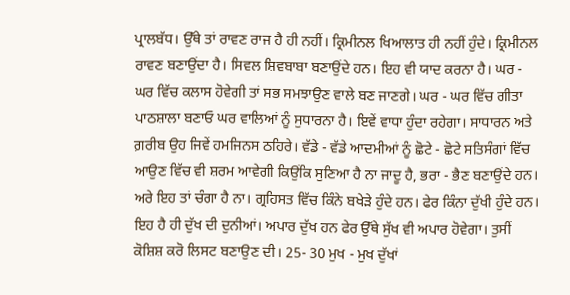ਪ੍ਰਾਲਬੱਧ। ਉੱਥੇ ਤਾਂ ਰਾਵਣ ਰਾਜ ਹੈ ਹੀ ਨਹੀਂ। ਕ੍ਰਿਮੀਨਲ ਖਿਆਲਾਤ ਹੀ ਨਹੀਂ ਹੁੰਦੇ। ਕ੍ਰਿਮੀਨਲ ਰਾਵਣ ਬਣਾਉਂਦਾ ਹੈ। ਸਿਵਲ ਸ਼ਿਵਬਾਬਾ ਬਣਾਉਂਦੇ ਹਨ। ਇਹ ਵੀ ਯਾਦ ਕਰਨਾ ਹੈ। ਘਰ - ਘਰ ਵਿੱਚ ਕਲਾਸ ਹੋਵੇਗੀ ਤਾਂ ਸਭ ਸਮਝਾਉਣ ਵਾਲੇ ਬਣ ਜਾਣਗੇ। ਘਰ - ਘਰ ਵਿੱਚ ਗੀਤਾ ਪਾਠਸ਼ਾਲਾ ਬਣਾਓ ਘਰ ਵਾਲਿਆਂ ਨੂੰ ਸੁਧਾਰਨਾ ਹੈ। ਇਵੇਂ ਵਾਧਾ ਹੁੰਦਾ ਰਹੇਗਾ। ਸਾਧਾਰਨ ਅਤੇ ਗ਼ਰੀਬ ਉਹ ਜਿਵੇਂ ਹਮਜਿਨਸ ਠਹਿਰੇ। ਵੱਡੇ - ਵੱਡੇ ਆਦਮੀਆਂ ਨੂੰ ਛੋਟੇ - ਛੋਟੇ ਸਤਿਸੰਗਾਂ ਵਿੱਚ ਆਉਣ ਵਿੱਚ ਵੀ ਸ਼ਰਮ ਆਵੇਗੀ ਕਿਉਂਕਿ ਸੁਣਿਆ ਹੈ ਨਾ ਜਾਦੂ ਹੈ, ਭਰਾ - ਭੈਣ ਬਣਾਉਂਦੇ ਹਨ। ਅਰੇ ਇਹ ਤਾਂ ਚੰਗਾ ਹੈ ਨਾ। ਗ੍ਰਹਿਸਤ ਵਿੱਚ ਕਿੰਨੇ ਬਖੇੜੇ ਹੁੰਦੇ ਹਨ। ਫੇਰ ਕਿੰਨਾ ਦੁੱਖੀ ਹੁੰਦੇ ਹਨ। ਇਹ ਹੈ ਹੀ ਦੁੱਖ ਦੀ ਦੁਨੀਆਂ। ਅਪਾਰ ਦੁੱਖ ਹਨ ਫੇਰ ਉੱਥੇ ਸੁੱਖ ਵੀ ਅਪਾਰ ਹੋਵੇਗਾ। ਤੁਸੀਂ ਕੋਸ਼ਿਸ਼ ਕਰੋ ਲਿਸਟ ਬਣਾਉਣ ਦੀ। 25- 30 ਮੁਖ - ਮੁਖ ਦੁੱਖਾਂ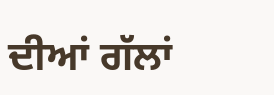ਦੀਆਂ ਗੱਲਾਂ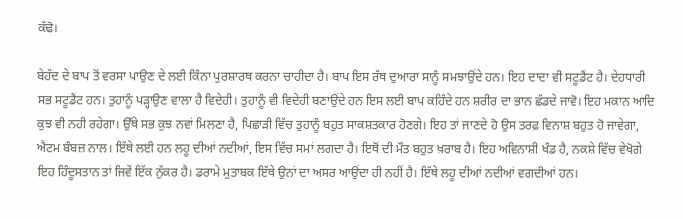ਕੱਢੋ।

ਬੇਹੱਦ ਦੇ ਬਾਪ ਤੋਂ ਵਰਸਾ ਪਾਉਣ ਦੇ ਲਈ ਕਿੰਨਾ ਪੁਰਸ਼ਾਰਥ ਕਰਨਾ ਚਾਹੀਦਾ ਹੈ। ਬਾਪ ਇਸ ਰੱਥ ਦੁਆਰਾ ਸਾਨੂੰ ਸਮਝਾਉਂਦੇ ਹਨ। ਇਹ ਦਾਦਾ ਵੀ ਸਟੂਡੈਂਟ ਹੈ। ਦੇਹਧਾਰੀ ਸਭ ਸਟੂਡੈਂਟ ਹਨ। ਤੁਹਾਨੂੰ ਪੜ੍ਹਾਉਣ ਵਾਲਾ ਹੈ ਵਿਦੇਹੀ। ਤੁਹਾਨੂੰ ਵੀ ਵਿਦੇਹੀ ਬਣਾਉਂਦੇ ਹਨ ਇਸ ਲਈ ਬਾਪ ਕਹਿੰਦੇ ਹਨ ਸ਼ਰੀਰ ਦਾ ਭਾਨ ਛੱਡਦੇ ਜਾਵੋ। ਇਹ ਮਕਾਨ ਆਦਿ ਕੁਝ ਵੀ ਨਹੀ ਰਹੇਗਾ। ਉੱਥੇ ਸਭ ਕੁਝ ਨਵਾਂ ਮਿਲਣਾ ਹੈ, ਪਿਛਾੜੀ ਵਿੱਚ ਤੁਹਾਨੂੰ ਬਹੁਤ ਸਾਕਸ਼ਤਕਾਰ ਹੋਣਗੇ। ਇਹ ਤਾਂ ਜਾਣਦੇ ਹੋ ਉਸ ਤਰਫ਼ ਵਿਨਾਸ਼ ਬਹੁਤ ਹੋ ਜਾਵੇਗਾ, ਐਟਮ ਬੰਬਜ਼ ਨਾਲ। ਇੱਥੇ ਲਈ ਹਨ ਲਹੂ ਦੀਆਂ ਨਦੀਆਂ, ਇਸ ਵਿੱਚ ਸਮਾਂ ਲਗਦਾ ਹੈ। ਇਥੋਂ ਦੀ ਮੌਤ ਬਹੁਤ ਖ਼ਰਾਬ ਹੈ। ਇਹ ਅਵਿਨਾਸ਼ੀ ਖੰਡ ਹੈ, ਨਕਸ਼ੇ ਵਿੱਚ ਵੇਖੋਗੇ ਇਹ ਹਿੰਦੂਸਤਾਨ ਤਾਂ ਜਿਵੇਂ ਇੱਕ ਨੁੱਕਰ ਹੈ। ਡਰਾਮੇ ਮੁਤਾਬਕ ਇੱਥੇ ਉਨਾਂ ਦਾ ਅਸਰ ਆਉਂਦਾ ਹੀ ਨਹੀਂ ਹੈ। ਇੱਥੇ ਲਹੂ ਦੀਆਂ ਨਦੀਆਂ ਵਗਦੀਆਂ ਹਨ।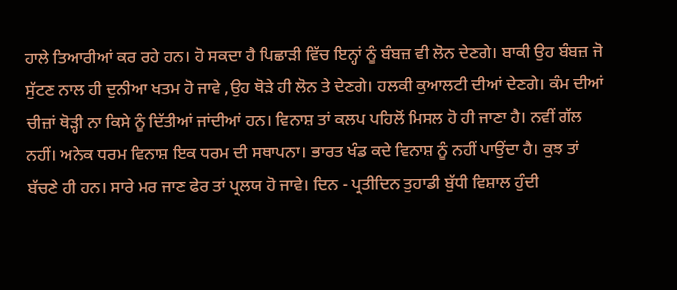ਹਾਲੇ ਤਿਆਰੀਆਂ ਕਰ ਰਹੇ ਹਨ। ਹੋ ਸਕਦਾ ਹੈ ਪਿਛਾੜੀ ਵਿੱਚ ਇਨ੍ਹਾਂ ਨੂੰ ਬੰਬਜ਼ ਵੀ ਲੋਨ ਦੇਣਗੇ। ਬਾਕੀ ਉਹ ਬੰਬਜ਼ ਜੋ ਸੁੱਟਣ ਨਾਲ ਹੀ ਦੁਨੀਆ ਖਤਮ ਹੋ ਜਾਵੇ ,ਉਹ ਥੋੜੇ ਹੀ ਲੋਨ ਤੇ ਦੇਣਗੇ। ਹਲਕੀ ਕੁਆਲਟੀ ਦੀਆਂ ਦੇਣਗੇ। ਕੰਮ ਦੀਆਂ ਚੀਜ਼ਾਂ ਥੋੜ੍ਹੀ ਨਾ ਕਿਸੇ ਨੂੰ ਦਿੱਤੀਆਂ ਜਾਂਦੀਆਂ ਹਨ। ਵਿਨਾਸ਼ ਤਾਂ ਕਲਪ ਪਹਿਲੋਂ ਮਿਸਲ ਹੋ ਹੀ ਜਾਣਾ ਹੈ। ਨਵੀਂ ਗੱਲ ਨਹੀਂ। ਅਨੇਕ ਧਰਮ ਵਿਨਾਸ਼ ਇਕ ਧਰਮ ਦੀ ਸਥਾਪਨਾ। ਭਾਰਤ ਖੰਡ ਕਦੇ ਵਿਨਾਸ਼ ਨੂੰ ਨਹੀਂ ਪਾਉਂਦਾ ਹੈ। ਕੁਝ ਤਾਂ ਬੱਚਣੇ ਹੀ ਹਨ। ਸਾਰੇ ਮਰ ਜਾਣ ਫੇਰ ਤਾਂ ਪ੍ਰਲਯ ਹੋ ਜਾਵੇ। ਦਿਨ - ਪ੍ਰਤੀਦਿਨ ਤੁਹਾਡੀ ਬੁੱਧੀ ਵਿਸ਼ਾਲ ਹੁੰਦੀ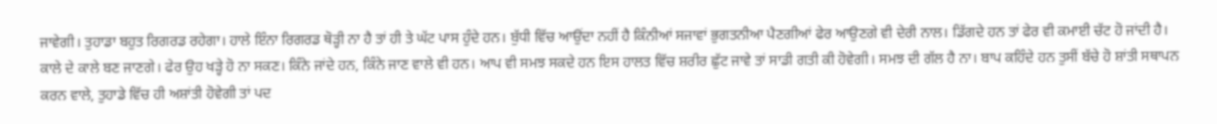ਜਾਵੇਗੀ। ਤੁਹਾਡਾ ਬਹੁਤ ਰਿਗਰਡ ਰਹੇਗਾ। ਹਾਲੇ ਇੰਨਾ ਰਿਗਰਡ ਥੋੜ੍ਹੀ ਨਾ ਹੈ ਤਾਂ ਹੀ ਤੇ ਘੱਟ ਪਾਸ ਹੁੰਦੇ ਹਨ। ਬੁੱਧੀ ਵਿੱਚ ਆਉਂਦਾ ਨਹੀਂ ਹੈ ਕਿੰਨੀਆਂ ਸਜਾਵਾਂ ਭੁਗਤਨੀਆ ਪੈਣਗੀਆਂ ਫੇਰ ਆਉਣਗੇ ਵੀ ਦੇਰੀ ਨਾਲ। ਡਿੱਗਦੇ ਹਨ ਤਾਂ ਫੇਰ ਵੀ ਕਮਾਈ ਚੱਟ ਹੋ ਜਾਂਦੀ ਹੈ। ਕਾਲੇ ਦੇ ਕਾਲੇ ਬਣ ਜਾਣਗੇ। ਫੇਰ ਉਹ ਖੜ੍ਹੇ ਹੋ ਨਾ ਸਕਣ। ਕਿੰਨੇ ਜਾਂਦੇ ਹਨ, ਕਿੰਨੇ ਜਾਣ ਵਾਲੇ ਵੀ ਹਨ। ਆਪ ਵੀ ਸਮਝ ਸਕਦੇ ਹਨ ਇਸ ਹਾਲਤ ਵਿੱਚ ਸ਼ਰੀਰ ਛੁੱਟ ਜਾਵੇ ਤਾਂ ਸਾਡੀ ਗਤੀ ਕੀ ਹੋਵੇਗੀ। ਸਮਝ ਦੀ ਗੱਲ ਹੈ ਨਾ। ਬਾਪ ਕਹਿੰਦੇ ਹਨ ਤੁਸੀਂ ਬੱਚੇ ਹੋ ਸ਼ਾਂਤੀ ਸਥਾਪਨ ਕਰਨ ਵਾਲੇ, ਤੁਹਾਡੇ ਵਿੱਚ ਹੀ ਅਸ਼ਾਂਤੀ ਹੋਵੇਗੀ ਤਾਂ ਪਦ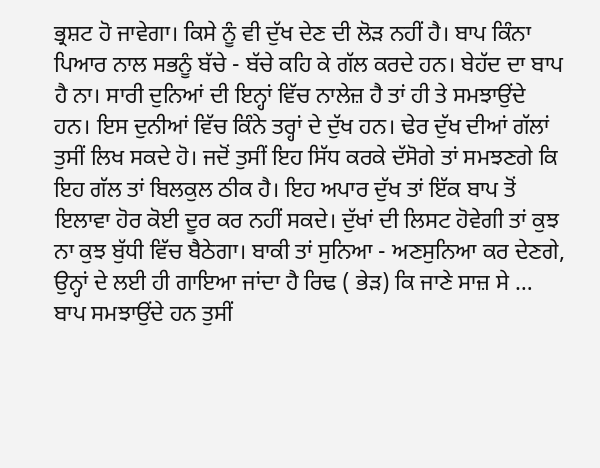ਭ੍ਰਸ਼ਟ ਹੋ ਜਾਵੇਗਾ। ਕਿਸੇ ਨੂੰ ਵੀ ਦੁੱਖ ਦੇਣ ਦੀ ਲੋੜ ਨਹੀਂ ਹੈ। ਬਾਪ ਕਿੰਨਾ ਪਿਆਰ ਨਾਲ ਸਭਨੂੰ ਬੱਚੇ - ਬੱਚੇ ਕਹਿ ਕੇ ਗੱਲ ਕਰਦੇ ਹਨ। ਬੇਹੱਦ ਦਾ ਬਾਪ ਹੈ ਨਾ। ਸਾਰੀ ਦੁਨਿਆਂ ਦੀ ਇਨ੍ਹਾਂ ਵਿੱਚ ਨਾਲੇਜ਼ ਹੈ ਤਾਂ ਹੀ ਤੇ ਸਮਝਾਉਂਦੇ ਹਨ। ਇਸ ਦੁਨੀਆਂ ਵਿੱਚ ਕਿੰਨੇ ਤਰ੍ਹਾਂ ਦੇ ਦੁੱਖ ਹਨ। ਢੇਰ ਦੁੱਖ ਦੀਆਂ ਗੱਲਾਂ ਤੁਸੀਂ ਲਿਖ ਸਕਦੇ ਹੋ। ਜਦੋਂ ਤੁਸੀਂ ਇਹ ਸਿੱਧ ਕਰਕੇ ਦੱਸੋਗੇ ਤਾਂ ਸਮਝਣਗੇ ਕਿ ਇਹ ਗੱਲ ਤਾਂ ਬਿਲਕੁਲ ਠੀਕ ਹੈ। ਇਹ ਅਪਾਰ ਦੁੱਖ ਤਾਂ ਇੱਕ ਬਾਪ ਤੋਂ ਇਲਾਵਾ ਹੋਰ ਕੋਈ ਦੂਰ ਕਰ ਨਹੀਂ ਸਕਦੇ। ਦੁੱਖਾਂ ਦੀ ਲਿਸਟ ਹੋਵੇਗੀ ਤਾਂ ਕੁਝ ਨਾ ਕੁਝ ਬੁੱਧੀ ਵਿੱਚ ਬੈਠੇਗਾ। ਬਾਕੀ ਤਾਂ ਸੁਨਿਆ - ਅਣਸੁਨਿਆ ਕਰ ਦੇਣਗੇ, ਉਨ੍ਹਾਂ ਦੇ ਲਈ ਹੀ ਗਾਇਆ ਜਾਂਦਾ ਹੈ ਰਿਢ ( ਭੇੜ) ਕਿ ਜਾਣੇ ਸਾਜ਼ ਸੇ … ਬਾਪ ਸਮਝਾਉਂਦੇ ਹਨ ਤੁਸੀਂ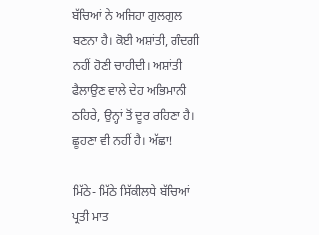ਬੱਚਿਆਂ ਨੇ ਅਜਿਹਾ ਗੁਲਗੁਲ ਬਣਨਾ ਹੈ। ਕੋਈ ਅਸ਼ਾਂਤੀ, ਗੰਦਗੀ ਨਹੀਂ ਹੋਣੀ ਚਾਹੀਦੀ। ਅਸ਼ਾਂਤੀ ਫੈਲਾਉਣ ਵਾਲੇ ਦੇਹ ਅਭਿਮਾਨੀ ਠਹਿਰੇ, ਉਨ੍ਹਾਂ ਤੋਂ ਦੂਰ ਰਹਿਣਾ ਹੈ। ਛੂਹਣਾ ਵੀ ਨਹੀਂ ਹੈ। ਅੱਛਾ!

ਮਿੱਠੇ- ਮਿੱਠੇ ਸਿੱਕੀਲਧੇ ਬੱਚਿਆਂ ਪ੍ਰਤੀ ਮਾਤ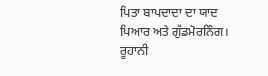ਪਿਤਾ ਬਾਪਦਾਦਾ ਦਾ ਯਾਦ ਪਿਆਰ ਅਤੇ ਗੁੱਡਮੋਰਨਿੰਗ। ਰੂਹਾਨੀ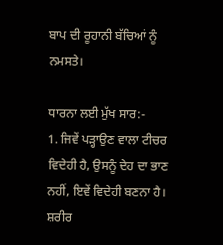ਬਾਪ ਦੀ ਰੂਹਾਨੀ ਬੱਚਿਆਂ ਨੂੰ ਨਮਸਤੇ।

ਧਾਰਨਾ ਲਈ ਮੁੱਖ ਸਾਰ:-
1. ਜਿਵੇਂ ਪੜ੍ਹਾਉਣ ਵਾਲਾ ਟੀਚਰ ਵਿਦੇਹੀ ਹੈ, ਉਸਨੂੰ ਦੇਹ ਦਾ ਭਾਣ ਨਹੀਂ, ਇਵੇਂ ਵਿਦੇਹੀ ਬਣਨਾ ਹੈ। ਸ਼ਰੀਰ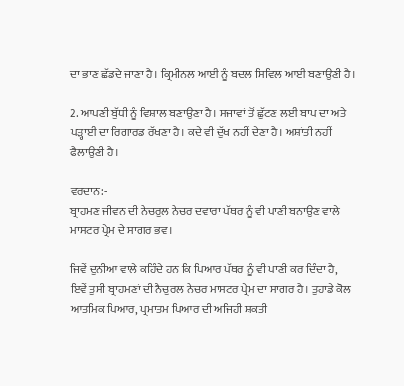ਦਾ ਭਾਣ ਛੱਡਦੇ ਜਾਣਾ ਹੈ। ਕ੍ਰਿਮੀਨਲ ਆਈ ਨੂੰ ਬਦਲ ਸਿਵਿਲ ਆਈ ਬਣਾਉਣੀ ਹੈ।

2. ਆਪਣੀ ਬੁੱਧੀ ਨੂੰ ਵਿਸ਼ਾਲ ਬਣਾਉਣਾ ਹੈ। ਸਜਾਵਾਂ ਤੋਂ ਛੁੱਟਣ ਲਈ ਬਾਪ ਦਾ ਅਤੇ ਪੜ੍ਹਾਈ ਦਾ ਰਿਗਾਰਡ ਰੱਖਣਾ ਹੈ। ਕਦੇ ਵੀ ਦੁੱਖ ਨਹੀਂ ਦੇਣਾ ਹੈ। ਅਸ਼ਾਂਤੀ ਨਹੀਂ ਫੈਲਾਉਣੀ ਹੈ।

ਵਰਦਾਨ:-
ਬ੍ਰਾਹਮਣ ਜੀਵਨ ਦੀ ਨੇਚਰੁਲ ਨੇਚਰ ਦਵਾਰਾ ਪੱਥਰ ਨੂੰ ਵੀ ਪਾਣੀ ਬਨਾਉਣ ਵਾਲੇ ਮਾਸਟਰ ਪ੍ਰੇਮ ਦੇ ਸਾਗਰ ਭਵ।

ਜਿਵੇਂ ਦੁਨੀਆ ਵਾਲੇ ਕਹਿੰਦੇ ਹਨ ਕਿ ਪਿਆਰ ਪੱਥਰ ਨੂੰ ਵੀ ਪਾਣੀ ਕਰ ਦਿੰਦਾ ਹੈ, ਇਵੇਂ ਤੁਸੀ ਬ੍ਰਾਹਮਣਾਂ ਦੀ ਨੈਚੁਰਲ ਨੇਚਰ ਮਾਸਟਰ ਪ੍ਰੇਮ ਦਾ ਸਾਗਰ ਹੈ। ਤੁਹਾਡੇ ਕੋਲ ਆਤਮਿਕ ਪਿਆਰ, ਪ੍ਰਮਾਤਮ ਪਿਆਰ ਦੀ ਅਜਿਹੀ ਸ਼ਕਤੀ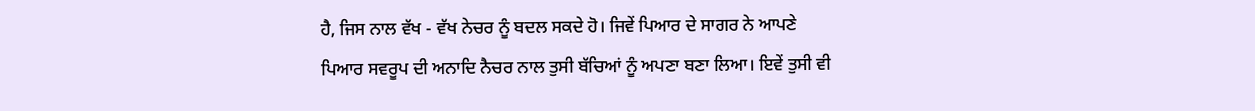ਹੈ, ਜਿਸ ਨਾਲ ਵੱਖ - ਵੱਖ ਨੇਚਰ ਨੂੰ ਬਦਲ ਸਕਦੇ ਹੋ। ਜਿਵੇਂ ਪਿਆਰ ਦੇ ਸਾਗਰ ਨੇ ਆਪਣੇ ਪਿਆਰ ਸਵਰੂਪ ਦੀ ਅਨਾਦਿ ਨੈਚਰ ਨਾਲ ਤੁਸੀ ਬੱਚਿਆਂ ਨੂੰ ਅਪਣਾ ਬਣਾ ਲਿਆ। ਇਵੇਂ ਤੁਸੀ ਵੀ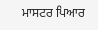ਮਾਸਟਰ ਪਿਆਰ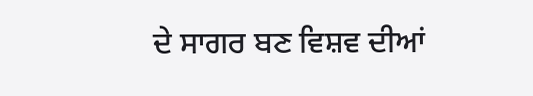ਦੇ ਸਾਗਰ ਬਣ ਵਿਸ਼ਵ ਦੀਆਂ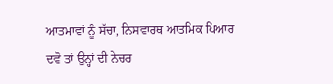ਆਤਮਾਵਾਂ ਨੂੰ ਸੱਚਾ, ਨਿਸਵਾਰਥ ਆਤਮਿਕ ਪਿਆਰ ਦਵੋ ਤਾਂ ਉਨ੍ਹਾਂ ਦੀ ਨੇਚਰ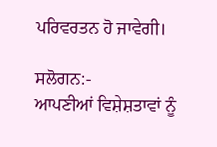ਪਰਿਵਰਤਨ ਹੋ ਜਾਵੇਗੀ।

ਸਲੋਗਨ:-
ਆਪਣੀਆਂ ਵਿਸ਼ੇਸ਼ਤਾਵਾਂ ਨੂੰ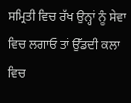ਸਮ੍ਰਿਤੀ ਵਿਚ ਰੱਖ ਉਨ੍ਹਾਂ ਨੂੰ ਸੇਵਾ ਵਿਚ ਲਗਾਓ ਤਾਂ ਉੱਡਦੀ ਕਲਾ ਵਿਚ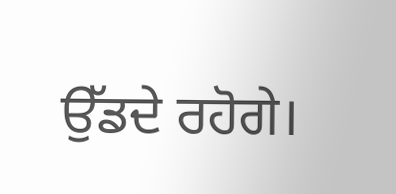ਉੱਡਦੇ ਰਹੋਗੇ।